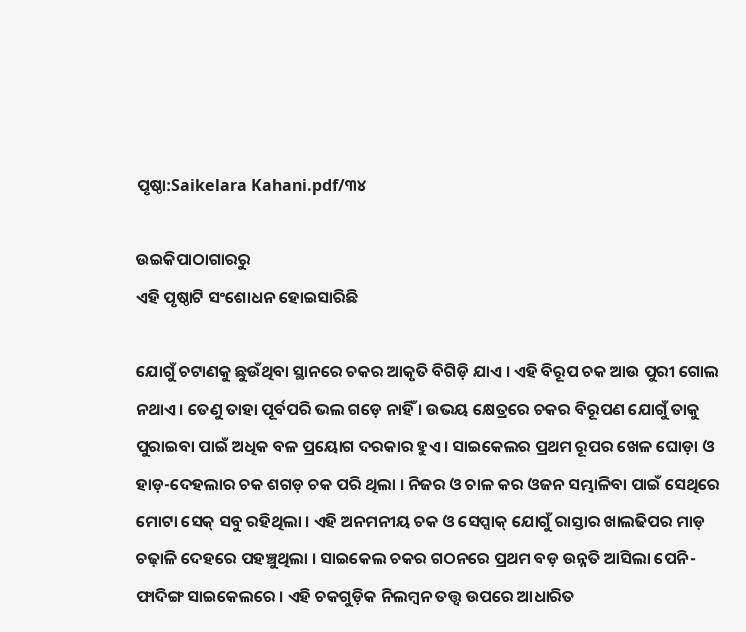ପୃଷ୍ଠା:Saikelara Kahani.pdf/୩୪

ଉଇକିପାଠାଗାର‌ରୁ
ଏହି ପୃଷ୍ଠାଟି ସଂଶୋଧନ ହୋଇସାରିଛି

ଯୋଗୁଁ ଚଟାଣକୁ ଛୁଉଁଥିବା ସ୍ଥାନରେ ଚକର ଆକୃତି ବିଗିଡ଼ି ଯାଏ । ଏହି ବିରୂପ ଚକ ଆଉ ପୁରୀ ଗୋଲ ନଥାଏ । ତେଣୁ ତାହା ପୂର୍ବପରି ଭଲ ଗଡ଼େ ନାହିଁ । ଉଭୟ କ୍ଷେତ୍ରରେ ଚକର ବିରୂପଣ ଯୋଗୁଁ ତାକୁ ପୁରାଇବା ପାଇଁ ଅଧିକ ବଳ ପ୍ରୟୋଗ ଦରକାର ହୁଏ । ସାଇକେଲର ପ୍ରଥମ ରୂପର ଖେଳ ଘୋଡ଼ା ଓ ହାଡ଼-ଦେହଲାର ଚକ ଶଗଡ଼ ଚକ ପରି ଥିଲା । ନିଜର ଓ ଚାଳ କର ଓଜନ ସମ୍ଭାଳିବା ପାଇଁ ସେଥିରେ ମୋଟା ସେକ୍ ସବୁ ରହିଥିଲା । ଏହି ଅନମନୀୟ ଚକ ଓ ସେପ୍ସାକ୍ ଯୋଗୁଁ ରାସ୍ତାର ଖାଲଢିପର ମାଡ଼ ଚଢ଼ାଳି ଦେହରେ ପହଞ୍ଚୁଥିଲା । ସାଇକେଲ ଚକର ଗଠନରେ ପ୍ରଥମ ବଡ଼ ଉନ୍ନତି ଆସିଲା ପେନି-ଫାଦିଙ୍ଗ ସାଇକେଲରେ । ଏହି ଚକଗୁଡ଼ିକ ନିଲମ୍ବନ ତତ୍ତ୍ବ ଉପରେ ଆଧାରିତ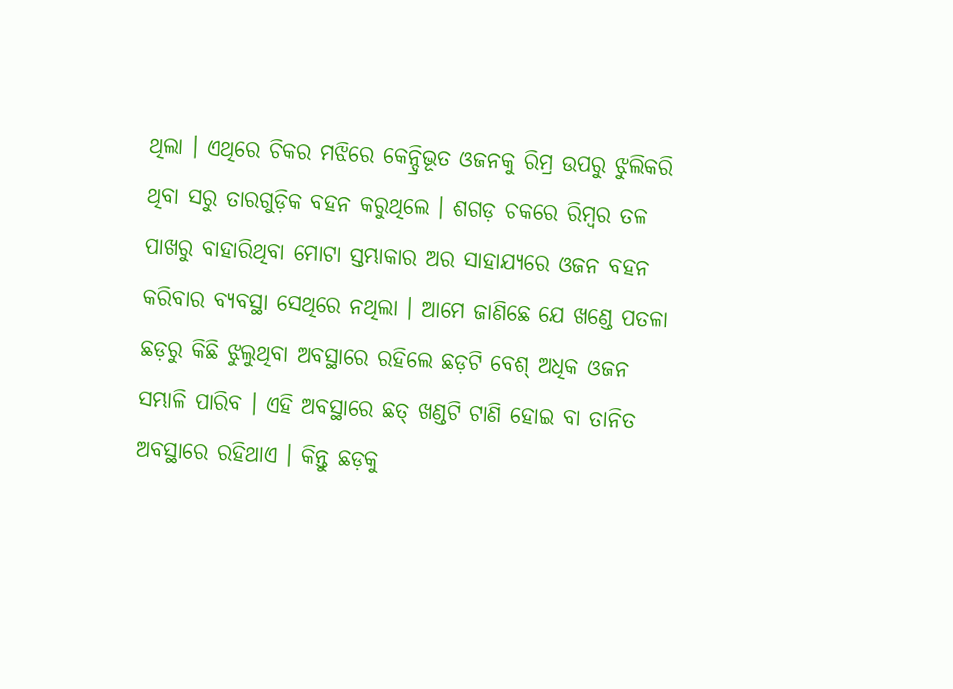ଥିଲା । ଏଥିରେ ଚିକର ମଝିରେ କେନ୍ଦ୍ରିଭୂତ ଓଜନକୁ ରିମ୍ର ଉପରୁ ଝୁଲିକରି ଥିବା ସରୁ ତାରଗୁଡ଼ିକ ବହନ କରୁଥିଲେ । ଶଗଡ଼ ଚକରେ ରିମ୍ବର ତଳ ପାଖରୁ ବାହାରିଥିବା ମୋଟା ସ୍ତମ୍ଭାକାର ଅର ସାହାଯ୍ୟରେ ଓଜନ ବହନ କରିବାର ବ୍ୟବସ୍ଥା ସେଥିରେ ନଥିଲା । ଆମେ ଜାଣିଛେ ଯେ ଖଣ୍ଡେ ପତଳା ଛଡ଼ରୁ କିଛି ଝୁଲୁଥିବା ଅବସ୍ଥାରେ ରହିଲେ ଛଡ଼ଟି ବେଶ୍ ଅଧିକ ଓଜନ ସମ୍ଭାଳି ପାରିବ । ଏହି ଅବସ୍ଥାରେ ଛତ୍ ଖଣ୍ଡଟି ଟାଣି ହୋଇ ବା ତାନିତ ଅବସ୍ଥାରେ ରହିଥାଏ । କିନ୍ତୁ ଛଡ଼କୁ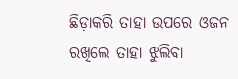ଛିଡ଼ାକରି ତାହା ଉପରେ ଓଜନ ରଖିଲେ ତାହା ଝୁଲିବା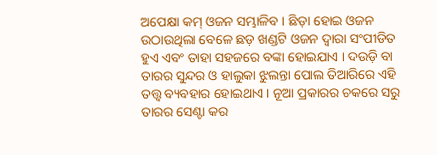ଅପେକ୍ଷା କମ୍ ଓଜନ ସମ୍ଭାଳିବ । ଛିଡ଼ା ହୋଇ ଓଜନ ଉଠାଉଥିଲା ବେଳେ ଛଡ଼ ଖଣ୍ଡଟି ଓଜନ ଦ୍ୱାରା ସଂପୀଡିତ ହୁଏ ଏବଂ ତାହା ସହଜରେ ବଙ୍କା ହୋଇଯାଏ । ଦଉଡ଼ି ବା ତାରର ସୁନ୍ଦର ଓ ହାଲୁକା ଝୁଲନ୍ତା ପୋଲ ତିଆରିରେ ଏହି ତତ୍ତ୍ବ ବ୍ୟବହାର ହୋଇଥାଏ । ନୂଆ ପ୍ରକାରର ଚକରେ ସରୁ ତାରର ସେଣ୍ଟା କର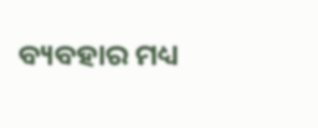ବ୍ୟବହାର ମଧ୍ୟ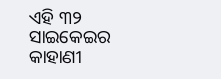ଏହି ୩୨ ସାଇକେଇର କାହାଣୀ